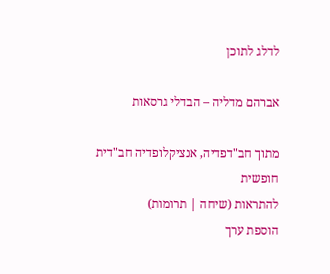לדלג לתוכן

אברהם מדליה – הבדלי גרסאות

מתוך חב"דפדיה, אנציקלופדיה חב"דית חופשית
להתראות (שיחה | תרומות)
הוספת ערך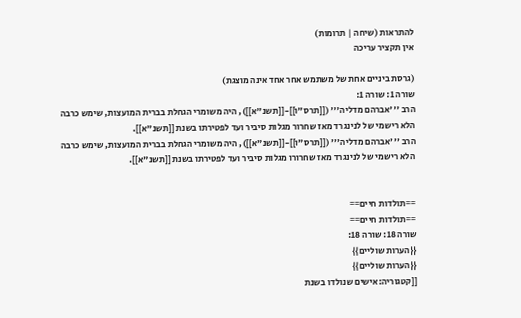להתראות (שיחה | תרומות)
אין תקציר עריכה

(גרסת ביניים אחת של משתמש אחר אחד אינה מוצגת)
שורה 1: שורה 1:
הרב '''אברהם מדליה''' ([[תרס"ו]]-[[תשנ"א]]), היה משומרי הגחלת בברית המועצות, שימש כרבה הלא רישמי של לנינגרד מאז שחרור מגלות סיביר ועד לפטירתו בשנת [[תשנ"א]].
הרב '''אברהם מדליה''' ([[תרס"ו]]-[[תשנ"א]]), היה משומרי הגחלת בברית המועצות, שימש כרבה הלא רישמי של לנינגרד מאז שחרורו מגלות סיביר ועד לפטירתו בשנת [[תשנ"א]].


==תולדות חיים==
==תולדות חיים==
שורה 18: שורה 18:
{{הערות שוליים}}
{{הערות שוליים}}
[[קטגוריה:אישים שנולדו בשנת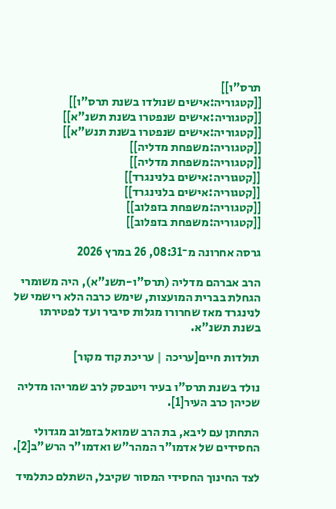תרס"ו]]
[[קטגוריה:אישים שנולדו בשנת תרס"ו]]
[[קטגוריה:אישים שנפטרו בשנת תשנ"א]]
[[קטגוריה:אישים שנפטרו בשנת תנש"א]]
[[קטגוריה:משפחת מדליה]]
[[קטגוריה:משפחת מדליה]]
[[קטגוריה:אישים בלנינגרד]]
[[קטגוריה:אישים בלנינגרד]]
[[קטגוריה:משפחת בזפלוב]]
[[קטגוריה:משפחת בזפלוב]]

גרסה אחרונה מ־08:31, 26 במרץ 2026

הרב אברהם מדליה (תרס"ו-תשנ"א), היה משומרי הגחלת בברית המועצות, שימש כרבה הלא רישמי של לנינגרד מאז שחרורו מגלות סיביר ועד לפטירתו בשנת תשנ"א.

תולדות חיים[עריכה | עריכת קוד מקור]

נולד בשנת תרס"ו בעיר ויטבסק לרב שמריהו מדליה שכיהן כרב העיר[1].

התחתן עם ליבא, בת הרב שמואל בזפלוב מגדולי החסידים של אדמו"ר המהר"ש ואדמו"ר הרש"ב[2].

לצד החינוך החסידי המסור שקיבל, השתלם כתלמיד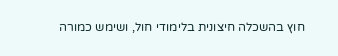חוץ בהשכלה חיצונית בלימודי חול, ושימש כמורה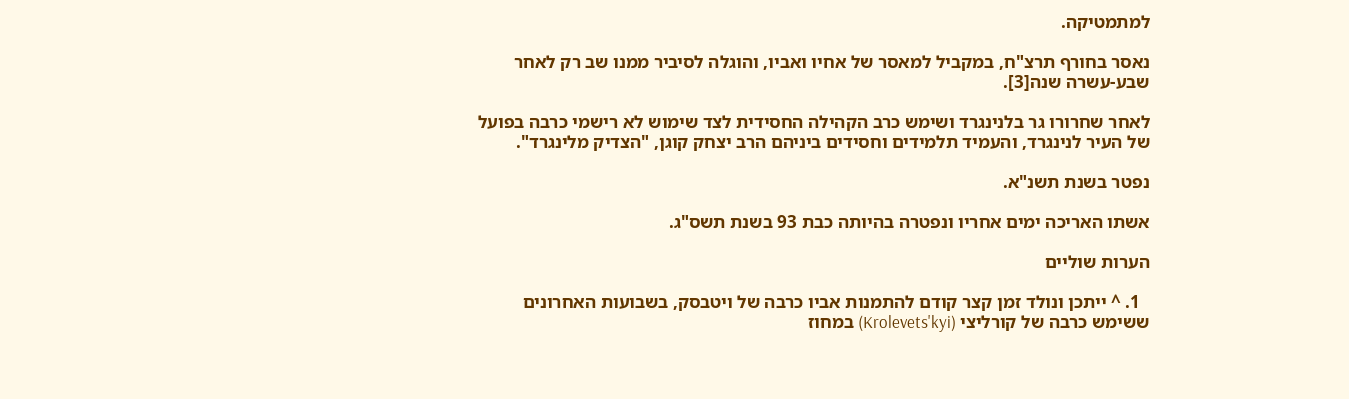למתמטיקה.

נאסר בחורף תרצ"ח, במקביל למאסר של אחיו ואביו, והוגלה לסיביר ממנו שב רק לאחר שבע-עשרה שנה[3].

לאחר שחרורו גר בלנינגרד ושימש כרב הקהילה החסידית לצד שימוש לא רישמי כרבה בפועל של העיר לנינגרד, והעמיד תלמידים וחסידים ביניהם הרב יצחק קוגן, "הצדיק מלינגרד".

נפטר בשנת תשנ"א.

אשתו האריכה ימים אחריו ונפטרה בהיותה כבת 93 בשנת תשס"ג.

הערות שוליים

  1. ^ ייתכן ונולד זמן קצר קודם להתמנות אביו כרבה של ויטבסק, בשבועות האחרונים ששימש כרבה של קורליצי (Krolevets'kyi) במחוז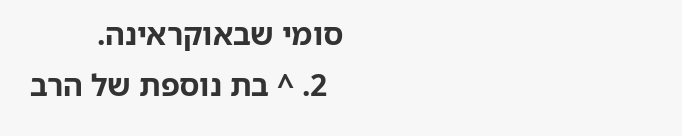סומי שבאוקראינה.
  2. ^ בת נוספת של הרב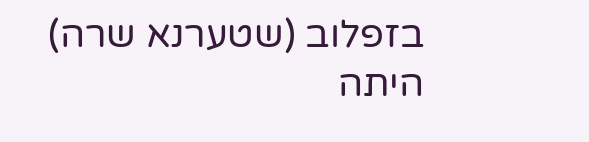בזפלוב (שטערנא שרה) היתה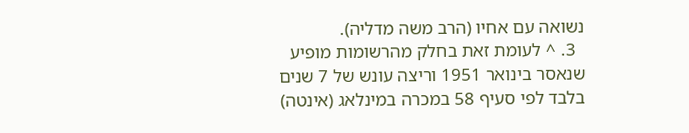נשואה עם אחיו (הרב משה מדליה).
  3. ^ לעומת זאת בחלק מהרשומות מופיע שנאסר בינואר 1951 וריצה עונש של 7 שנים בלבד לפי סעיף 58 במכרה במינלאג (אינטה)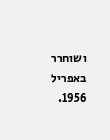ושוחרר באפריל 1956.